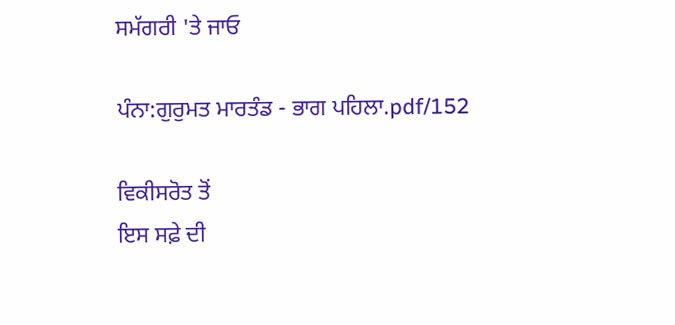ਸਮੱਗਰੀ 'ਤੇ ਜਾਓ

ਪੰਨਾ:ਗੁਰੁਮਤ ਮਾਰਤੰਡ - ਭਾਗ ਪਹਿਲਾ.pdf/152

ਵਿਕੀਸਰੋਤ ਤੋਂ
ਇਸ ਸਫ਼ੇ ਦੀ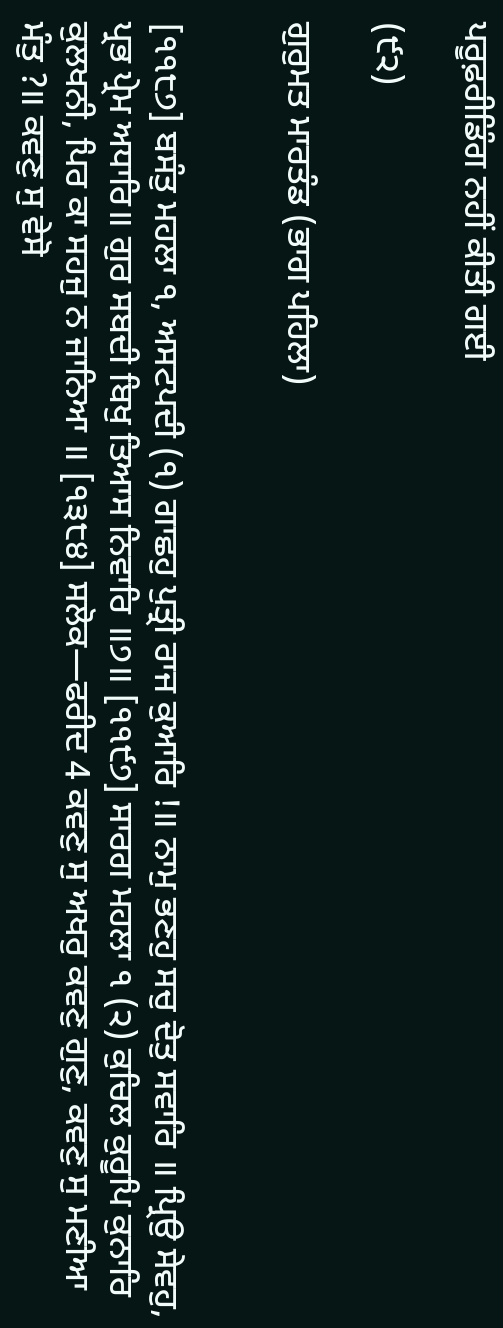ਪਰੂਫ਼ਰੀਡਿੰਗ ਨਹੀਂ ਕੀਤੀ ਗਈ

(੯੨)

ਗੁਰੁਮਤ ਮਾਰਤੰਡ (ਭਾਗ ਪਹਿਲਾ)


[੧੧੮੭] ਬਸੰਤੁ ਮਹਲਾ ੧, ਅਸਟਪਦੀ (੧) ਗਾਛਹੁ ਪੁਤ੍ਰੀ ਰਾਜ ਕੁਆਰਿ !॥ ਨਾਮੁ ਭਣਹੁ ਸਚੁ ਦੋਤੁ ਸਵਾਰਿ ॥ ਪ੍ਰਿਉ ਸੇਵਹੁ, ਪ੍ਰਭ ਪ੍ਰੇਮ ਅਧਾਰਿ॥ ਗੁਰ ਸਬਦੀ ਬਿਖੁ ਤਿਆਸ ਨਿਵਾਰਿ ॥੭॥ [੧੧੯੭] ਸਾਰਗ ਮਹਲਾ ੧ (੨) ਕੁਚਿਲ ਕੁਰੂਪਿ ਕੁਨਾਰਿ ਕੁਲਖਨੀ, ਪਿਰ ਕਾ ਸਹਜੁ ਨ ਜਾਨਿਆ ॥ [੧੩੮੪] ਸਲੋਕ—ਫਰੀਦ 4 ਕਵਣੁ ਸੁ ਅਖਰੁ ਕਵਣੁ ਗੁਣੁ, ਕਵਣੁ ਸੁ ਮਣੀਆ ਮੰਤੁ ?॥ ਕਵਣੁ ਸੁ ਵੇਸੋ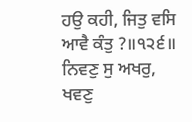ਹਉ ਕਹੀ, ਜਿਤੁ ਵਸਿ ਆਵੈ ਕੰਤੁ ?॥੧੨੬॥ ਨਿਵਣੁ ਸੁ ਅਖਰੁ, ਖਵਣੁ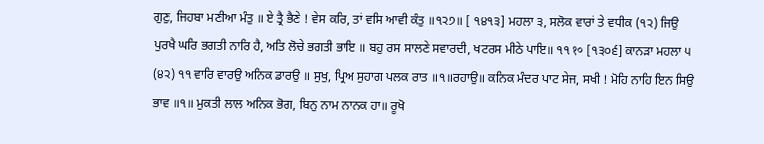ਗੁਣੁ, ਜਿਹਬਾ ਮਣੀਆ ਮੰਤੁ ॥ ਏ ਤ੍ਰੈ ਭੈਣੇ ! ਵੇਸ ਕਰਿ, ਤਾਂ ਵਸਿ ਆਵੀ ਕੰਤੁ ॥੧੨੭॥ [ ੧੪੧੩] ਮਹਲਾ ੩, ਸਲੋਕ ਵਾਰਾਂ ਤੇ ਵਧੀਕ (੧੨) ਜਿਉ ਪੁਰਖੈ ਘਰਿ ਭਗਤੀ ਨਾਰਿ ਹੈ, ਅਤਿ ਲੋਚੇ ਭਗਤੀ ਭਾਇ ॥ ਬਹੁ ਰਸ ਸਾਲਣੇ ਸਵਾਰਦੀ, ਖਟਰਸ ਮੀਠੇ ਪਾਇ॥ ੧੧ १० [੧੩੦੬] ਕਾਨੜਾ ਮਹਲਾ ੫ (੪੨) ੧੧ ਵਾਰਿ ਵਾਰਉ ਅਨਿਕ ਡਾਰਉ ॥ ਸੁਖੁ, ਪ੍ਰਿਅ ਸੁਹਾਗ ਪਲਕ ਰਾਤ ॥੧॥ਰਹਾਉ॥ ਕਨਿਕ ਮੰਦਰ ਪਾਟ ਸੇਜ, ਸਖੀ ! ਮੋਹਿ ਨਾਹਿ ਇਨ ਸਿਉ ਭਾਵ ॥੧॥ ਮੁਕਤੀ ਲਾਲ ਅਨਿਕ ਭੋਗ, ਬਿਨੁ ਨਾਮ ਨਾਨਕ ਹਾ॥ ਰੂਖੋ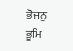ਭੋਜਨੁ ਭੂਮਿ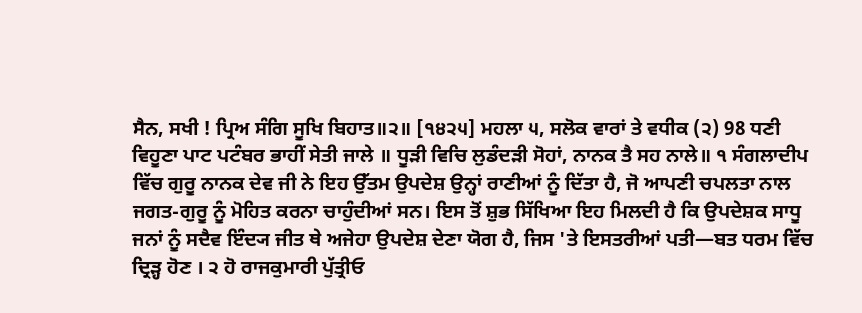ਸੈਨ, ਸਖੀ ! ਪ੍ਰਿਅ ਸੰਗਿ ਸੂਖਿ ਬਿਹਾਤ॥੨॥ [੧੪੨੫] ਮਹਲਾ ੫, ਸਲੋਕ ਵਾਰਾਂ ਤੇ ਵਧੀਕ (੨) 98 ਧਣੀ ਵਿਹੂਣਾ ਪਾਟ ਪਟੰਬਰ ਭਾਹੀਂ ਸੇਤੀ ਜਾਲੇ ॥ ਧੂੜੀ ਵਿਚਿ ਲੁਡੰਦੜੀ ਸੋਹਾਂ, ਨਾਨਕ ਤੈ ਸਹ ਨਾਲੇ॥ ੧ ਸੰਗਲਾਦੀਪ ਵਿੱਚ ਗੁਰੂ ਨਾਨਕ ਦੇਵ ਜੀ ਨੇ ਇਹ ਉੱਤਮ ਉਪਦੇਸ਼ ਉਨ੍ਹਾਂ ਰਾਣੀਆਂ ਨੂੰ ਦਿੱਤਾ ਹੈ, ਜੋ ਆਪਣੀ ਚਪਲਤਾ ਨਾਲ ਜਗਤ-ਗੁਰੂ ਨੂੰ ਮੋਹਿਤ ਕਰਨਾ ਚਾਹੁੰਦੀਆਂ ਸਨ। ਇਸ ਤੋਂ ਸ਼ੁਭ ਸਿੱਖਿਆ ਇਹ ਮਿਲਦੀ ਹੈ ਕਿ ਉਪਦੇਸ਼ਕ ਸਾਧੂ ਜਨਾਂ ਨੂੰ ਸਦੈਵ ਇੰਦ੍ਯ ਜੀਤ ਥੇ ਅਜੇਹਾ ਉਪਦੇਸ਼ ਦੇਣਾ ਯੋਗ ਹੈ, ਜਿਸ 'ਤੇ ਇਸਤਰੀਆਂ ਪਤੀ—ਬਤ ਧਰਮ ਵਿੱਚ ਦ੍ਰਿੜ੍ਹ ਹੋਣ । ੨ ਹੋ ਰਾਜਕੁਮਾਰੀ ਪੁੱਤ੍ਰੀਓ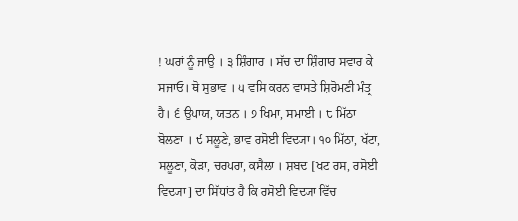! ਘਰਾਂ ਨੂੰ ਜਾਉ । ੩ ਸ਼ਿੰਗਾਰ । ਸੱਚ ਦਾ ਸ਼ਿੰਗਾਰ ਸਵਾਰ ਕੇ ਸਜਾਓ। ਥੋ ਸੁਭਾਵ । ੫ ਵਸਿ ਕਰਨ ਵਾਸਤੇ ਸ਼ਿਰੋਮਣੀ ਮੰਤ੍ਰ ਹੈ। ੬ ਉਪਾਯ, ਯਤਨ । ੭ ਖਿਮਾ, ਸਮਾਈ । ੮ ਮਿੱਠਾ ਬੋਲਣਾ । ੯ ਸਲੂਣੇ, ਭਾਵ ਰਸੋਈ ਵਿਦ੍ਯਾ। ੧੦ ਮਿੱਠਾ, ਖੱਟਾ, ਸਲੂਣਾ, ਕੋੜਾ, ਚਰਪਰਾ, ਕਸੈਲਾ । ਸ਼ਬਦ [ਖਟ ਰਸ, ਰਸੋਈ ਵਿਦ੍ਯਾ] ਦਾ ਸਿੱਧਾਂਤ ਹੈ ਕਿ ਰਸੋਈ ਵਿਦ੍ਯਾ ਵਿੱਚ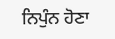ਨਿਪੁੰਨ ਹੋਣਾ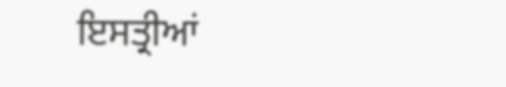ਇਸਤ੍ਰੀਆਂ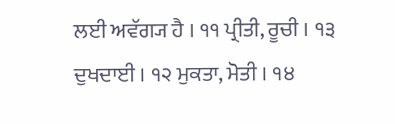ਲਈ ਅਵੱਗ੍ਯ ਹੈ । ੧੧ ਪ੍ਰੀਤੀ, ਰੂਚੀ । ੧੩ ਦੁਖਦਾਈ । ੧੨ ਮੁਕਤਾ, ਮੋਤੀ । ੧੪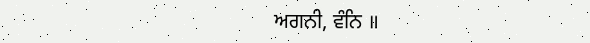ਅਗਨੀ, ਵੰਨਿ ॥